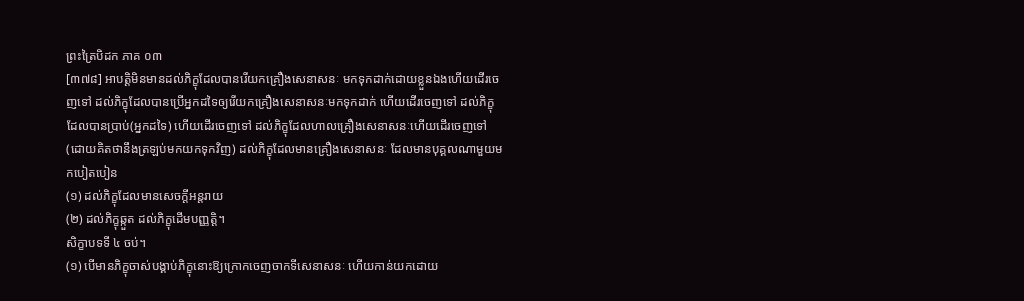ព្រះត្រៃបិដក ភាគ ០៣
[៣៧៨] អាបត្ដិមិនមានដល់ភិក្ខុដែលបានរើយកគ្រឿងសេនាសនៈ មកទុកដាក់ដោយខ្លួនឯងហើយដើរចេញទៅ ដល់ភិក្ខុដែលបានប្រើអ្នកដទៃឲ្យរើយកគ្រឿងសេនាសនៈមកទុកដាក់ ហើយដើរចេញទៅ ដល់ភិក្ខុដែលបានប្រាប់(អ្នកដទៃ) ហើយដើរចេញទៅ ដល់ភិក្ខុដែលហាលគ្រឿងសេនាសនៈហើយដើរចេញទៅ(ដោយគិតថានឹងត្រឡប់មកយកទុកវិញ) ដល់ភិក្ខុដែលមានគ្រឿងសេនាសនៈ ដែលមានបុគ្គលណាមួយមកបៀតបៀន
(១) ដល់ភិក្ខុដែលមានសេចក្ដីអន្ដរាយ
(២) ដល់ភិក្ខុឆ្កួត ដល់ភិក្ខុដើមបញ្ញត្ដិ។
សិក្ខាបទទី ៤ ចប់។
(១) បើមានភិក្ខុចាស់បង្គាប់ភិក្ខុនោះឱ្យក្រោកចេញចាកទីសេនាសនៈ ហើយកាន់យកដោយ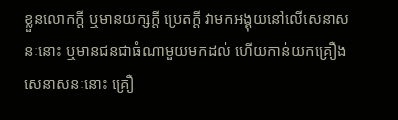ខ្លួនលោកក្ដី ឬមានយក្សក្ដី ប្រេតក្ដី វាមកអង្គុយនៅលើសេនាសនៈនោះ ឬមានជនជាធំណាមួយមកដល់ ហើយកាន់យកគ្រឿងសេនាសនៈនោះ គ្រឿ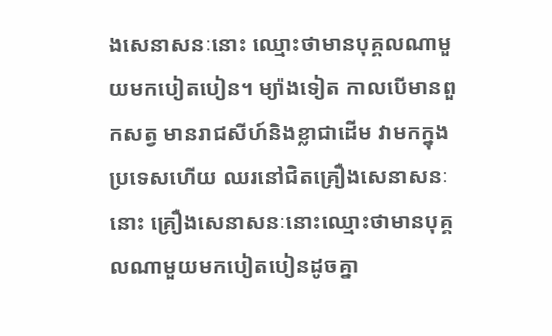ងសេនាសនៈនោះ ឈ្មោះថាមានបុគ្គលណាមួយមកបៀតបៀន។ ម្យ៉ាងទៀត កាលបើមានពួកសត្វ មានរាជសីហ៍និងខ្លាជាដើម វាមកក្នុងប្រទេសហើយ ឈរនៅជិតគ្រឿងសេនាសនៈនោះ គ្រឿងសេនាសនៈនោះឈ្មោះថាមានបុគ្គលណាមួយមកបៀតបៀនដូចគ្នា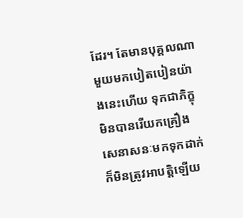ដែរ។ តែមានបុគ្គលណាមួយមកបៀតបៀនយ៉ាងនេះហើយ ទុកជាភិក្ខុមិនបានរើយកគ្រឿងសេនាសនៈមកទុកដាក់ ក៏មិនត្រូវអាបត្ដិឡើយ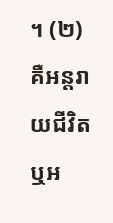។ (២) គឺអន្ដរាយជីវិត ឬអ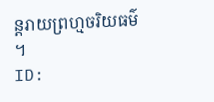ន្ដរាយព្រហ្មចរិយធម៌ ។
ID: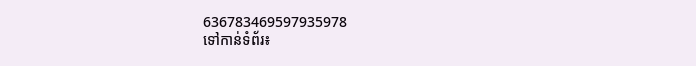636783469597935978
ទៅកាន់ទំព័រ៖